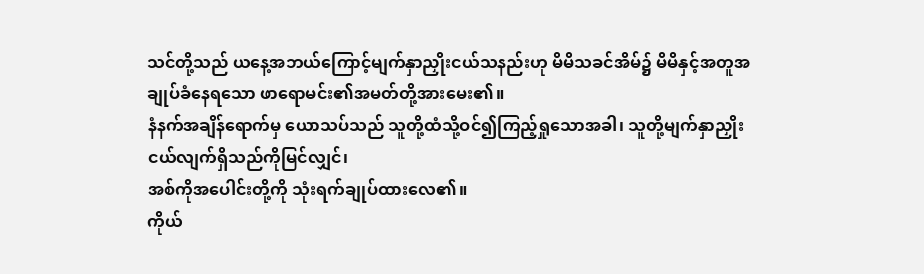သင်တို့သည် ယနေ့အဘယ်ကြောင့်မျက်နှာညှိုးငယ်သနည်းဟု မိမိသခင်အိမ်၌ မိမိနှင့်အတူအချုပ်ခံနေရသော ဖာရောမင်း၏အမတ်တို့အားမေး၏။
နံနက်အချိန်ရောက်မှ ယောသပ်သည် သူတို့ထံသို့ဝင်၍ကြည့်ရှုသောအခါ၊ သူတို့မျက်နှာညှိုးငယ်လျက်ရှိသည်ကိုမြင်လျှင်၊
အစ်ကိုအပေါင်းတို့ကို သုံးရက်ချုပ်ထားလေ၏။
ကိုယ်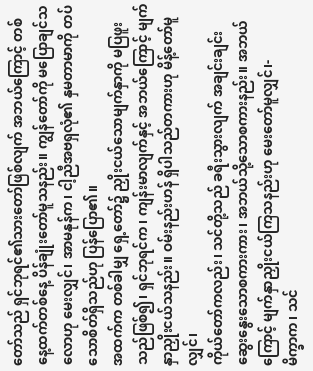တော်သည် ရှင်ဘုရင်၏သားတော်ဖြစ်လျက် အဘယ်ကြောင့် တစ်နေ့ထက်တစ်နေ့ ပိန်ချုံးတော်မူသနည်း။ ကျွန်တော်ကို မပြောချင်သလောဟု မေးလျှင်၊ အာမနုန်က၊ ငါ့ညီအဗရှလုံ၏ နှမတာမာကို တပ်သောစိတ်ရှိသည်ဟု ပြန်ပြော၏။
အထက်က တစ်ခါမျှ ရှေ့တော်၌ ညှိုးငယ်သောမျက်နှာကို မပြဖူးသည်ဖြစ်၍၊ ရှင်ဘုရင်က၊ ကျန်းမာလျက်နှင့် အဘယ်ကြောင့် မျက်နှာညှိုးငယ်သနည်း။ ဝမ်းနည်းဟန် ရှိပါသည်တကားဟု မိန့်တော်မူလျှင်၊
ကိုယ်တော်ကလည်း၊ သင်တို့သည် ခရီးသွားလျက် အချင်းချင်း ဆွေးနွေးသောစကားကား၊ အဘယ်သို့သောစကားနည်း။ အဘယ်ကြောင့် မျက်နှာညှိုးငယ်ကြသနည်းဟု မေးတော်မူလျှင်၊-
မိက္ခာက၊ သင်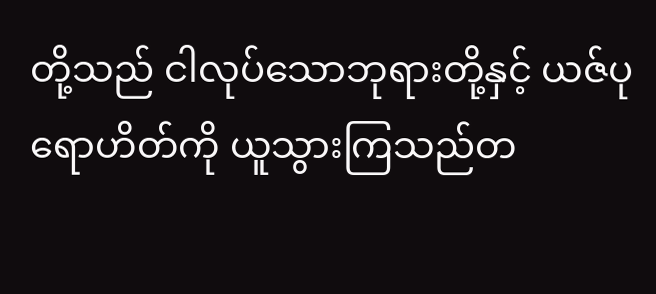တို့သည် ငါလုပ်သောဘုရားတို့နှင့် ယဇ်ပုရောဟိတ်ကို ယူသွားကြသည်တ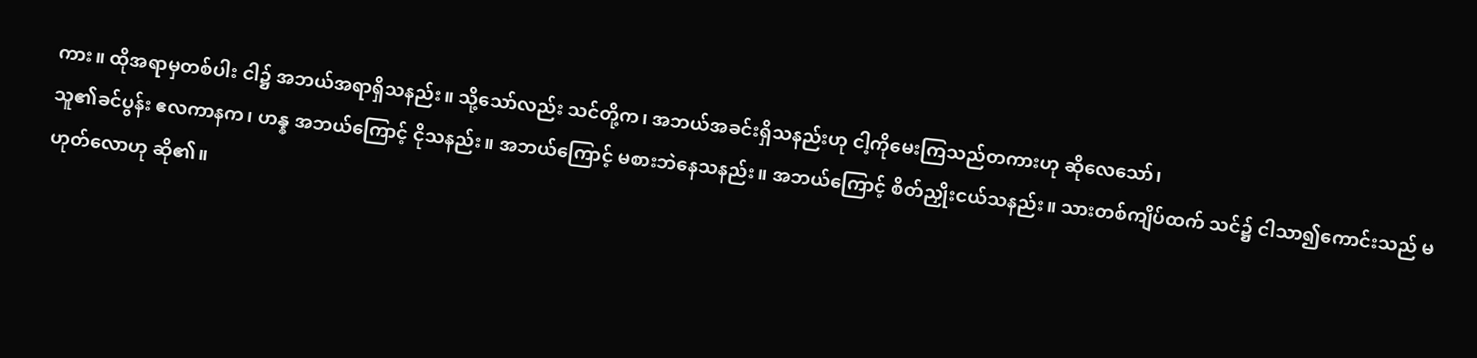ကား။ ထိုအရာမှတစ်ပါး ငါ၌ အဘယ်အရာရှိသနည်း။ သို့သော်လည်း သင်တို့က၊ အဘယ်အခင်းရှိသနည်းဟု ငါ့ကိုမေးကြသည်တကားဟု ဆိုလေသော်၊
သူ၏ခင်ပွန်း ဧလကာနက၊ ဟန္န အဘယ်ကြောင့် ငိုသနည်း။ အဘယ်ကြောင့် မစားဘဲနေသနည်း။ အဘယ်ကြောင့် စိတ်ညှိုးငယ်သနည်း။ သားတစ်ကျိပ်ထက် သင်၌ ငါသာ၍ကောင်းသည် မဟုတ်လောဟု ဆို၏။